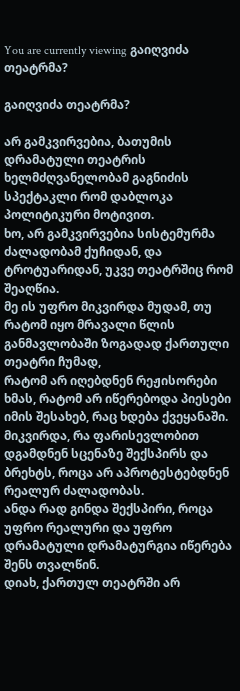You are currently viewing გაიღვიძა თეატრმა?

გაიღვიძა თეატრმა?

არ გამკვირვებია, ბათუმის დრამატული თეატრის ხელმძღვანელობამ გაგნიძის სპექტაკლი რომ დაბლოკა პოლიტიკური მოტივით.
ხო, არ გამკვირვებია სისტემურმა ძალადობამ ქუჩიდან, და ტროტუარიდან, უკვე თეატრშიც რომ შეაღწია.
მე ის უფრო მიკვირდა მუდამ, თუ რატომ იყო მრავალი წლის განმავლობაში ზოგადად ქართული თეატრი ჩუმად,
რატომ არ იღებდნენ რეჟისორები ხმას, რატომ არ იწერებოდა პიესები იმის შესახებ, რაც ხდება ქვეყანაში.
მიკვირდა, რა ფარისევლობით დგამდნენ სცენაზე შექსპირს და ბრეხტს, როცა არ აპროტესტებდნენ რეალურ ძალადობას.
ანდა რად გინდა შექსპირი, როცა უფრო რეალური და უფრო დრამატული დრამატურგია იწერება შენს თვალწინ.
დიახ, ქართულ თეატრში არ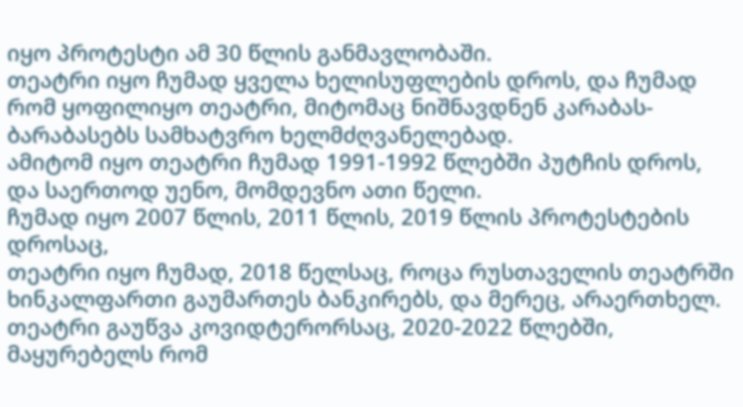იყო პროტესტი ამ 30 წლის განმავლობაში.
თეატრი იყო ჩუმად ყველა ხელისუფლების დროს, და ჩუმად რომ ყოფილიყო თეატრი, მიტომაც ნიშნავდნენ კარაბას- ბარაბასებს სამხატვრო ხელმძღვანელებად.
ამიტომ იყო თეატრი ჩუმად 1991-1992 წლებში პუტჩის დროს, და საერთოდ უენო, მომდევნო ათი წელი.
ჩუმად იყო 2007 წლის, 2011 წლის, 2019 წლის პროტესტების დროსაც,
თეატრი იყო ჩუმად, 2018 წელსაც, როცა რუსთაველის თეატრში ხინკალფართი გაუმართეს ბანკირებს, და მერეც, არაერთხელ.
თეატრი გაუწვა კოვიდტერორსაც, 2020-2022 წლებში, მაყურებელს რომ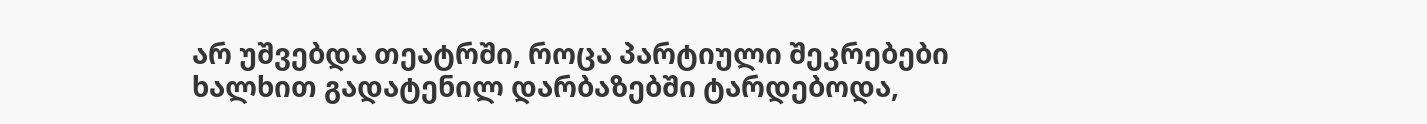არ უშვებდა თეატრში, როცა პარტიული შეკრებები ხალხით გადატენილ დარბაზებში ტარდებოდა,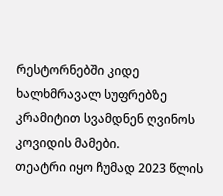რესტორნებში კიდე ხალხმრავალ სუფრებზე კრამიტით სვამდნენ ღვინოს კოვიდის მამები.
თეატრი იყო ჩუმად 2023 წლის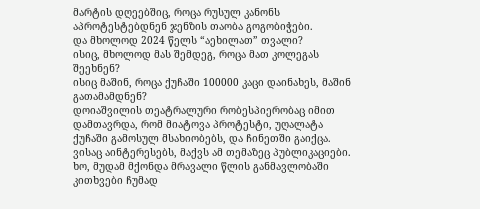მარტის დღეებშიც, როცა რუსულ კანონს აპროტესტებდნენ ჯენზის თაობა გოგობიჭები.
და მხოლოდ 2024 წელს “აეხილათ” თვალი?
ისიც, მხოლოდ მას შემდეგ, როცა მათ კოლეგას შეეხნენ?
ისიც მაშინ, როცა ქუჩაში 100000 კაცი დაინახეს, მაშინ გათამამდნენ?
დოიაშვილის თეატრალური რობესპიერობაც იმით დამთავრდა, რომ მიატოვა პროტესტი, უღალატა ქუჩაში გამოსულ მსახიობებს, და ჩინეთში გაიქცა.
ვისაც აინტერესებს, მაქვს ამ თემაზეც პუბლიკაციები.
ხო, მუდამ მქონდა მრავალი წლის განმავლობაში კითხვები ჩუმად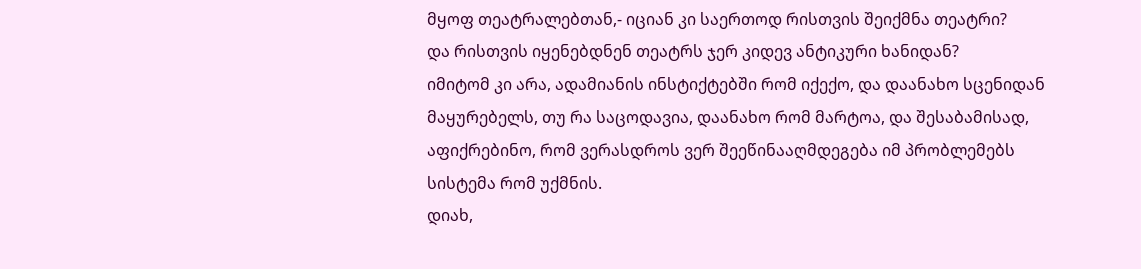მყოფ თეატრალებთან,- იციან კი საერთოდ რისთვის შეიქმნა თეატრი?
და რისთვის იყენებდნენ თეატრს ჯერ კიდევ ანტიკური ხანიდან?
იმიტომ კი არა, ადამიანის ინსტიქტებში რომ იქექო, და დაანახო სცენიდან მაყურებელს, თუ რა საცოდავია, დაანახო რომ მარტოა, და შესაბამისად, აფიქრებინო, რომ ვერასდროს ვერ შეეწინააღმდეგება იმ პრობლემებს სისტემა რომ უქმნის.
დიახ,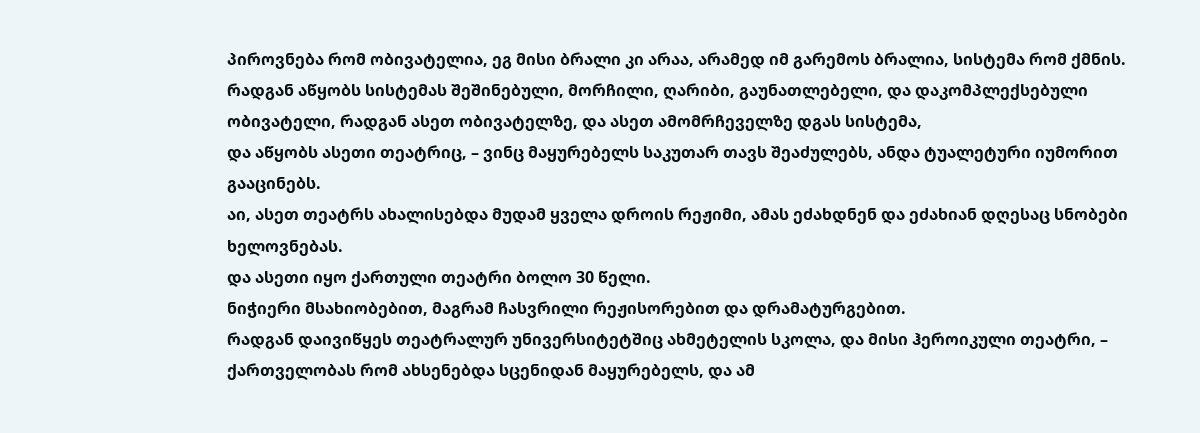პიროვნება რომ ობივატელია, ეგ მისი ბრალი კი არაა, არამედ იმ გარემოს ბრალია, სისტემა რომ ქმნის.
რადგან აწყობს სისტემას შეშინებული, მორჩილი, ღარიბი, გაუნათლებელი, და დაკომპლექსებული ობივატელი, რადგან ასეთ ობივატელზე, და ასეთ ამომრჩეველზე დგას სისტემა,
და აწყობს ასეთი თეატრიც, – ვინც მაყურებელს საკუთარ თავს შეაძულებს, ანდა ტუალეტური იუმორით გააცინებს.
აი, ასეთ თეატრს ახალისებდა მუდამ ყველა დროის რეჟიმი, ამას ეძახდნენ და ეძახიან დღესაც სნობები ხელოვნებას.
და ასეთი იყო ქართული თეატრი ბოლო 30 წელი.
ნიჭიერი მსახიობებით, მაგრამ ჩასვრილი რეჟისორებით და დრამატურგებით.
რადგან დაივიწყეს თეატრალურ უნივერსიტეტშიც ახმეტელის სკოლა, და მისი ჰეროიკული თეატრი, – ქართველობას რომ ახსენებდა სცენიდან მაყურებელს, და ამ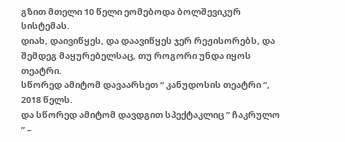გზით მთელი 10 წელი ეომებოდა ბოლშევიკურ სისტემას.
დიახ, დაივიწყეს, და დაავიწყეს ჯერ რეჟისორებს, და შემდეგ მაყურებელსაც, თუ როგორი უნდა იყოს თეატრი.
სწორედ ამიტომ დავაარსეთ “ კანუდოსის თეატრი “, 2018 წელს.
და სწორედ ამიტომ დავდგით სპექტაკლიც ” ჩაკრულო ” –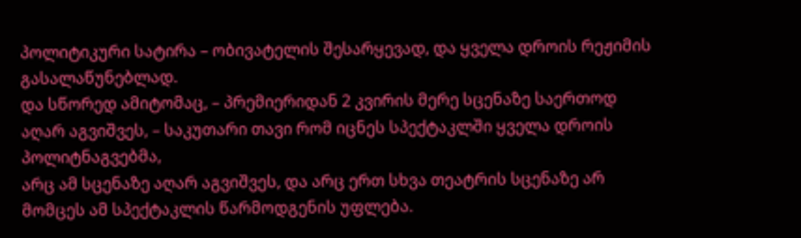პოლიტიკური სატირა – ობივატელის შესარყევად, და ყველა დროის რეჟიმის გასალაწუნებლად.
და სწორედ ამიტომაც, – პრემიერიდან 2 კვირის მერე სცენაზე საერთოდ აღარ აგვიშვეს, – საკუთარი თავი რომ იცნეს სპექტაკლში ყველა დროის პოლიტნაგვებმა,
არც ამ სცენაზე აღარ აგვიშვეს, და არც ერთ სხვა თეატრის სცენაზე არ მომცეს ამ სპექტაკლის წარმოდგენის უფლება.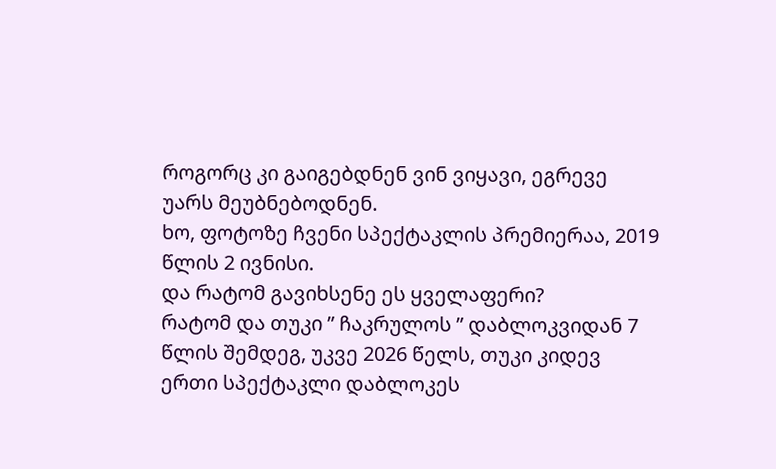როგორც კი გაიგებდნენ ვინ ვიყავი, ეგრევე უარს მეუბნებოდნენ.
ხო, ფოტოზე ჩვენი სპექტაკლის პრემიერაა, 2019 წლის 2 ივნისი.
და რატომ გავიხსენე ეს ყველაფერი?
რატომ და თუკი ” ჩაკრულოს ” დაბლოკვიდან 7 წლის შემდეგ, უკვე 2026 წელს, თუკი კიდევ ერთი სპექტაკლი დაბლოკეს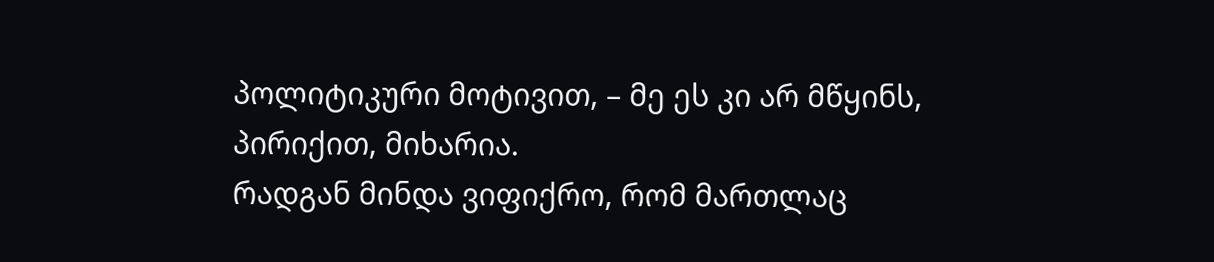პოლიტიკური მოტივით, – მე ეს კი არ მწყინს, პირიქით, მიხარია.
რადგან მინდა ვიფიქრო, რომ მართლაც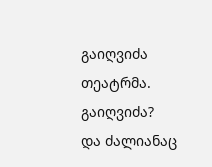გაიღვიძა თეატრმა.
გაიღვიძა?
და ძალიანაც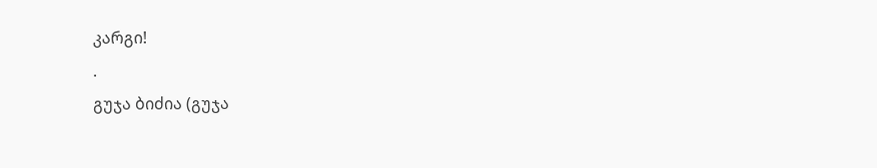კარგი!
.
გუჯა ბიძია (გუჯა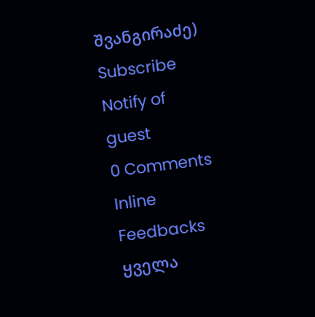შვანგირაძე)
Subscribe
Notify of
guest
0 Comments
Inline Feedbacks
ყველა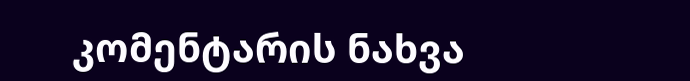კომენტარის ნახვა